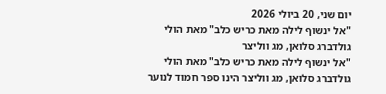יום שני, 20 ביולי 2026
"אל ינשוף לילה מאת כריש כלב" מאת הולי גולדברג סלואן, מג ווליצר
"אל ינשוף לילה מאת כריש כלב" מאת הולי גולדברג סלואן, מג ווליצר הינו ספר חמוד לנוער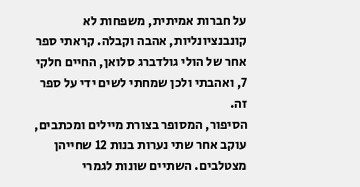על חברות אמיתית, משפחות לא קונבנציונליות, אהבה וקבלה. קראתי ספר אחר של הולי גולדברג סלואן, החיים חלקי 7, ואהבתי ולכן שמחתי לשים ידי על ספר זה.
הסיפור, המסופר בצורת מיילים ומכתבים, עוקב אחר שתי נערות בנות 12 שחייהן מצטלבים. השתיים שונות לגמרי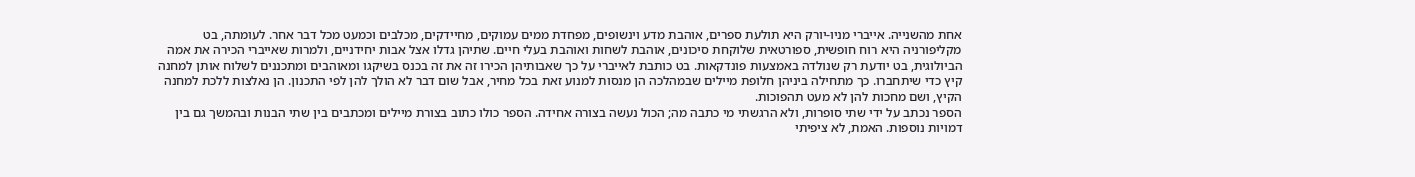אחת מהשנייה. אייברי מניו-יורק היא תולעת ספרים, אוהבת מדע וינשופים, מפחדת ממים עמוקים, מחיידקים, מכלבים וכמעט מכל דבר אחר. לעומתה, בט מקליפורניה היא רוח חופשית, ספורטאית שלוקחת סיכונים, אוהבת לשחות ואוהבת בעלי חיים. שתיהן גדלו אצל אבות יחידניים, ולמרות שאייברי הכירה את אמה הביולוגית, בט יודעת רק שנולדה באמצעות פונדקאות. בט כותבת לאייברי על כך שאבותיהן הכירו זה את זה בכנס בשיקגו ומאוהבים ומתכננים לשלוח אותן למחנה קיץ כדי שיתחברו. כך מתחילה ביניהן חלופת מיילים שבמהלכה הן מנסות למנוע זאת בכל מחיר, אבל שום דבר לא הולך להן לפי התכנון. הן נאלצות ללכת למחנה הקיץ, ושם מחכות להן לא מעט תהפוכות.
הספר נכתב על ידי שתי סופרות, ולא הרגשתי מי כתבה מה; הכול נעשה בצורה אחידה. הספר כולו כתוב בצורת מיילים ומכתבים בין שתי הבנות ובהמשך גם בין דמויות נוספות. האמת, לא ציפיתי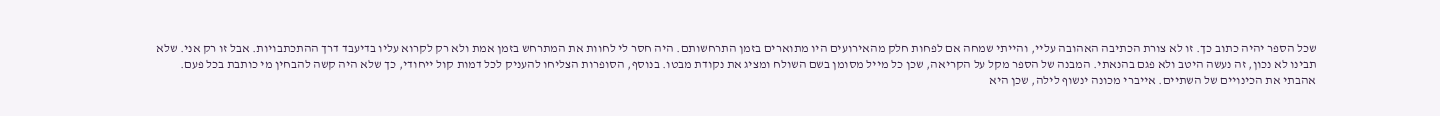שכל הספר יהיה כתוב כך. זו לא צורת הכתיבה האהובה עליי, והייתי שמחה אם לפחות חלק מהאירועים היו מתוארים בזמן התרחשותם. היה חסר לי לחוות את המתרחש בזמן אמת ולא רק לקרוא עליו בדיעבד דרך ההתכתבויות. אבל זו רק אני. שלא תבינו לא נכון, זה נעשה היטב ולא פגם בהנאתי. המבנה של הספר מקל על הקריאה, שכן כל מייל מסומן בשם השולח ומציג את נקודת מבטו. בנוסף, הסופרות הצליחו להעניק לכל דמות קול ייחודי, כך שלא היה קשה להבחין מי כותבת בכל פעם.
אהבתי את הכינויים של השתיים. אייברי מכונה ינשוף לילה, שכן היא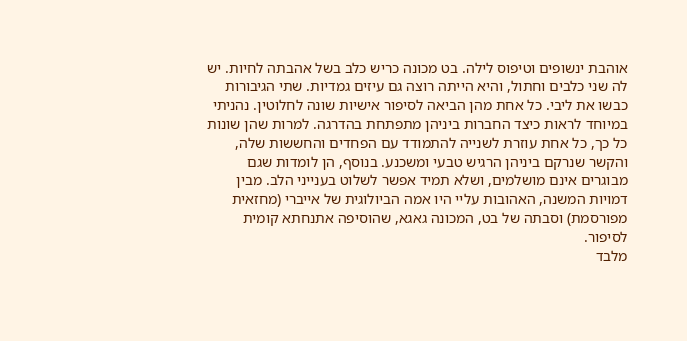אוהבת ינשופים וטיפוס לילה. בט מכונה כריש כלב בשל אהבתה לחיות. יש לה שני כלבים וחתול, והיא הייתה רוצה גם עיזים גמדיות. שתי הגיבורות כבשו את ליבי. כל אחת מהן הביאה לסיפור אישיות שונה לחלוטין. נהניתי במיוחד לראות כיצד החברות ביניהן מתפתחת בהדרגה. למרות שהן שונות כל כך, כל אחת עוזרת לשנייה להתמודד עם הפחדים והחששות שלה, והקשר שנרקם ביניהן הרגיש טבעי ומשכנע. בנוסף, הן לומדות שגם מבוגרים אינם מושלמים, ושלא תמיד אפשר לשלוט בענייני הלב. מבין דמויות המשנה, האהובות עליי היו אמה הביולוגית של אייברי (מחזאית מפורסמת) וסבתה של בט, המכונה גאגא, שהוסיפה אתנחתא קומית לסיפור.
מלבד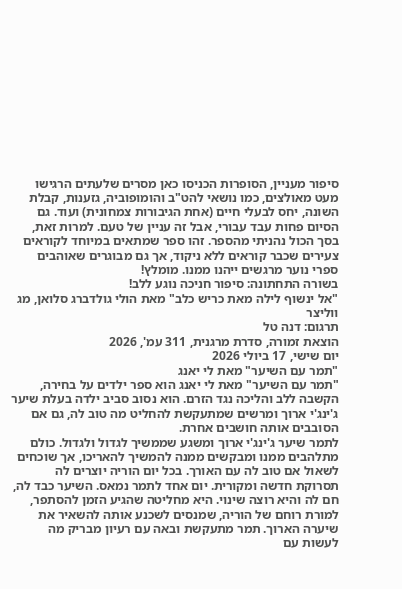סיפור מעניין, הסופרות הכניסו כאן מסרים שלעתים הרגישו מעט מאולצים, כמו נושאי להט"ב והומופוביה, גזענות, קבלת השונה, יחס לבעלי חיים (אחת הגיבורות צמחונית) ועוד. גם הסיום פחות עבד עבורי, אבל זה עניין של טעם. למרות זאת, בסך הכול נהניתי מהספר. זהו ספר שמתאים במיוחד לקוראים צעירים שכבר קוראים ללא ניקוד, אך גם מבוגרים שאוהבים ספרי נוער מרגשים ייהנו ממנו. מומלץ!
בשורה התחתונה: סיפור חניכה נוגע ללב!
"אל ינשוף לילה מאת כריש כלב" מאת הולי גולדברג סלואן, מג ווליצר
תרגום: דנה טל
הוצאת זמורה, סדרת מרגנית, 311 עמ', 2026
יום שישי, 17 ביולי 2026
"תמר עם השיער" מאת לי יאנג
"תמר עם השיער" מאת לי יאנג הוא ספר ילדים על בחירה, הקשבה ללב והליכה נגד הזרם. הוא נסוב סביב ילדה בעלת שיער ג'ינג'י ארוך ומרשים שמתעקשת להחליט מה טוב לה, גם אם הסובבים אותה חושבים אחרת.
לתמר שיער ג'ינג'י ארוך ומשגע שממשיך לגדול ולגדול. כולם מתלהבים ממנו ומבקשים ממנה להמשיך להאריכו, אך שוכחים לשאול אם טוב לה עם האורך. בכל יום הוריה יוצרים לה תסרוקת חדשה ומקורית. יום אחד לתמר נמאס. השיער כבד לה, חם לה והיא רוצה שינוי. היא מחליטה שהגיע הזמן להסתפר, למורת רוחם של הוריה, שמנסים לשכנע אותה להשאיר את שיערה הארוך. תמר מתעקשת ובאה עם רעיון מבריק מה לעשות עם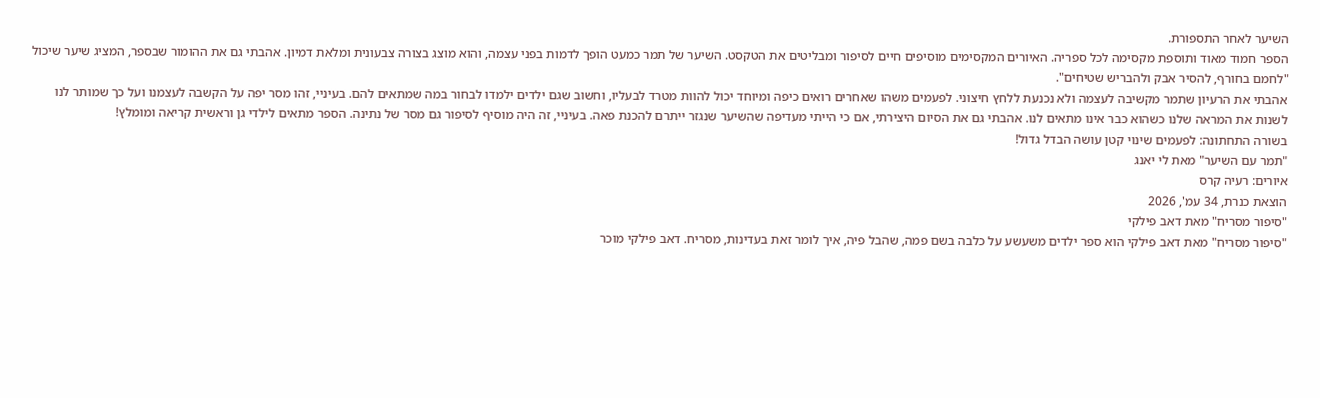השיער לאחר התספורת.
הספר חמוד מאוד ותוספת מקסימה לכל ספריה. האיורים המקסימים מוסיפים חיים לסיפור ומבליטים את הטקסט. השיער של תמר כמעט הופך לדמות בפני עצמה, והוא מוצג בצורה צבעונית ומלאת דמיון. אהבתי גם את ההומור שבספר, המציג שיער שיכול "לחמם בחורף, להסיר אבק ולהבריש שטיחים".
אהבתי את הרעיון שתמר מקשיבה לעצמה ולא נכנעת ללחץ חיצוני. לפעמים משהו שאחרים רואים כיפה ומיוחד יכול להוות מטרד לבעליו, וחשוב שגם ילדים ילמדו לבחור במה שמתאים להם. בעיניי, זהו מסר יפה על הקשבה לעצמנו ועל כך שמותר לנו לשנות את המראה שלנו כשהוא כבר אינו מתאים לנו. אהבתי גם את הסיום היצירתי, אם כי הייתי מעדיפה שהשיער שנגזר ייתרם להכנת פאה. בעיניי, זה היה מוסיף לסיפור גם מסר של נתינה. הספר מתאים לילדי גן וראשית קריאה ומומלץ!
בשורה התחתונה: לפעמים שינוי קטן עושה הבדל גדול!
"תמר עם השיער" מאת לי יאנג
איורים: רעיה קרס
הוצאת כנרת, 34 עמ', 2026
"סיפור מסריח" מאת דאב פילקי
"סיפור מסריח" מאת דאב פילקי הוא ספר ילדים משעשע על כלבה בשם פמה, שהבל פיה, איך לומר זאת בעדינות, מסריח. דאב פילקי מוכר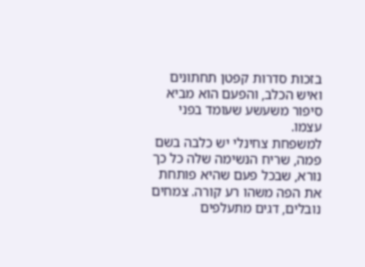בזכות סדרות קפטן תחתונים ואיש הכלב, והפעם הוא מביא סיפור משעשע שעומד בפני עצמו.
למשפחת צחינלי יש כלבה בשם פמה, שריח הנשימה שלה כל כך נורא, שבכל פעם שהיא פותחת את הפה משהו רע קורה. צמחים נובלים, דגים מתעלפים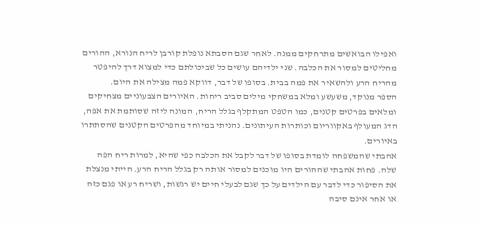ואפילו הבואשים מתרחקים ממנה. לאחר שגם הסבתא נופלת קורבן לריח הנורא, ההורים מחליטים למסור את הכלבה. שני ילדיהם עושים כל שביכולתם כדי למצוא דרך להיפטר מהריח הרע ולהשאיר את פמה בבית. בסופו של דבר, דווקא פמה מצילה את היום.
הספר מנוקד, משעשע ומלא במשחקי מילים סביב ריחות. האיורים הצבעוניים מצחיקים ומלאים בפרטים קטנים, כמו הטפט המתקלף בגלל הריח, המונה ליזה שסותמת את אפה, הדג המעולף באקווריום וכותרות העיתונים. נהניתי במיוחד מהפרטים הקטנים שהסתתרו באיורים.
אהבתי שהמשפחה לומדת בסופו של דבר לקבל את הכלבה כפי שהיא, למרות ריח הפה שלה. פחות אהבתי שההורים היו מוכנים למסור אותה רק בגלל הריח הרע. הייתי מנצלת את הסיפור כדי לדבר עם הילדים על כך שגם לבעלי חיים יש רגשות, ושריח רע או פגם כזה או אחר אינם סיבה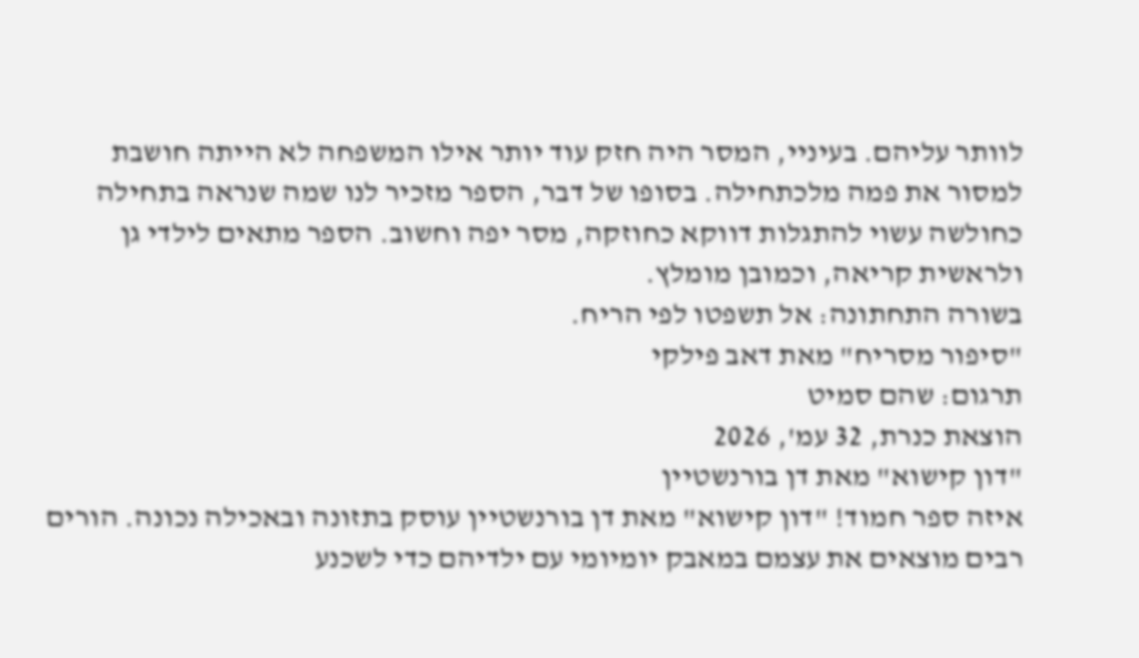לוותר עליהם. בעיניי, המסר היה חזק עוד יותר אילו המשפחה לא הייתה חושבת למסור את פמה מלכתחילה. בסופו של דבר, הספר מזכיר לנו שמה שנראה בתחילה כחולשה עשוי להתגלות דווקא כחוזקה, מסר יפה וחשוב. הספר מתאים לילדי גן ולראשית קריאה, וכמובן מומלץ.
בשורה התחתונה: אל תשפטו לפי הריח.
"סיפור מסריח" מאת דאב פילקי
תרגום: שהם סמיט
הוצאת כנרת, 32 עמ', 2026
"דון קישוא" מאת דן בורנשטיין
איזה ספר חמוד! "דון קישוא" מאת דן בורנשטיין עוסק בתזונה ובאכילה נכונה. הורים רבים מוצאים את עצמם במאבק יומיומי עם ילדיהם כדי לשכנע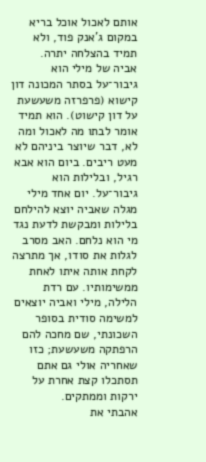אותם לאכול אוכל בריא במקום ג'אנק פוד, ולא תמיד בהצלחה יתרה.
אביה של מילי הוא גיבור־על בסתר המכונה דון קישוא (פרפרזה משעשעת על דון קישוט). הוא תמיד אומר לבתו מה לאכול ומה לא, דבר שיוצר ביניהם לא מעט ריבים. ביום הוא אבא רגיל, ובלילות הוא גיבור־על. יום אחד מילי מגלה שאביה יוצא להילחם בלילות ומבקשת לדעת נגד מי הוא נלחם. האב מסרב לגלות את סודו, אך מתרצה לקחת אותה איתו לאחת ממשימותיו. עם רדת הלילה, מילי ואביה יוצאים למשימה סודית בסופר השכונתי, שם מחכה להם הרפתקה משעשעת; כזו שאחריה אולי גם אתם תסתכלו קצת אחרת על ירקות וממתקים.
אהבתי את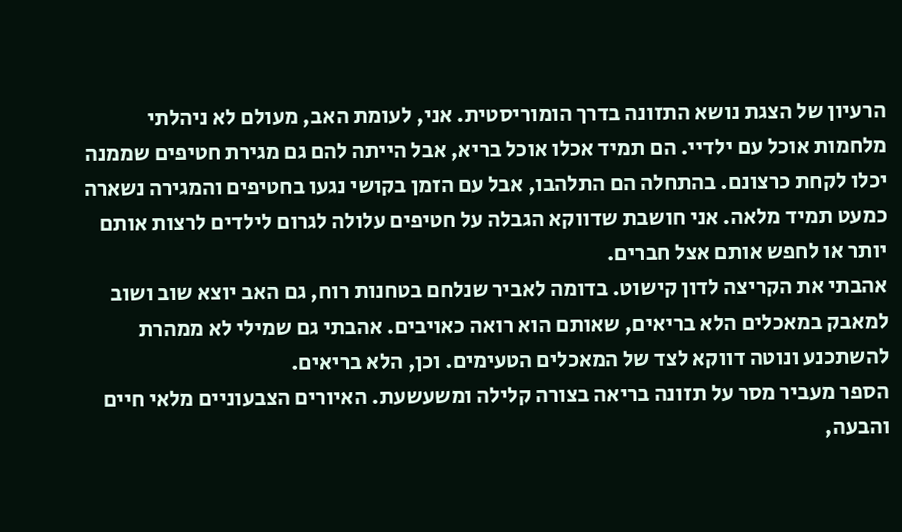הרעיון של הצגת נושא התזונה בדרך הומוריסטית. אני, לעומת האב, מעולם לא ניהלתי מלחמות אוכל עם ילדיי. הם תמיד אכלו אוכל בריא, אבל הייתה להם גם מגירת חטיפים שממנה יכלו לקחת כרצונם. בהתחלה הם התלהבו, אבל עם הזמן בקושי נגעו בחטיפים והמגירה נשארה כמעט תמיד מלאה. אני חושבת שדווקא הגבלה על חטיפים עלולה לגרום לילדים לרצות אותם יותר או לחפש אותם אצל חברים.
אהבתי את הקריצה לדון קישוט. בדומה לאביר שנלחם בטחנות רוח, גם האב יוצא שוב ושוב למאבק במאכלים הלא בריאים, שאותם הוא רואה כאויבים. אהבתי גם שמילי לא ממהרת להשתכנע ונוטה דווקא לצד של המאכלים הטעימים. וכן, הלא בריאים.
הספר מעביר מסר על תזונה בריאה בצורה קלילה ומשעשעת. האיורים הצבעוניים מלאי חיים והבעה,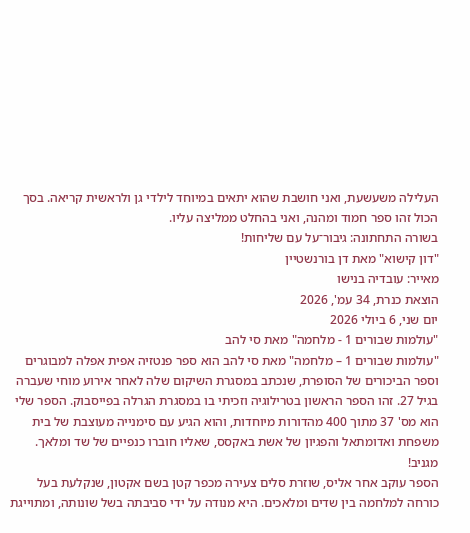העלילה משעשעת, ואני חושבת שהוא יתאים במיוחד לילדי גן ולראשית קריאה. בסך הכול זהו ספר חמוד ומהנה, ואני בהחלט ממליצה עליו.
בשורה התחתונה: גיבור־על עם שליחות!
"דון קישוא" מאת דן בורנשטיין
מאייר: עובדיה בנישו
הוצאת כנרת, 34 עמ', 2026
יום שני, 6 ביולי 2026
"עולמות שבורים 1 - מלחמה" מאת סי להב
"עולמות שבורים 1 – מלחמה" מאת סי להב הוא ספר פנטזיה אפית אפלה למבוגרים וספר הביכורים של הסופרת, שנכתב במסגרת השיקום שלה לאחר אירוע מוחי שעברה בגיל 27. זהו הספר הראשון בטרילוגיה וזכיתי בו במסגרת הגרלה בפייסבוק. הספר שלי הוא מס' 37 מתוך 400 מהדורות מיוחדות, והוא הגיע עם סימנייה מעוצבת של בית משפחת ואדומתאל והפגיון של אשת באקסס, שאליו חוברו כנפיים של שד ומלאך. מגניב!
הספר עוקב אחר אליס, שוזרת סלים צעירה מכפר קטן בשם אקטון, שנקלעת בעל כורחה למלחמה בין שדים ומלאכים. היא מנודה על ידי סביבתה בשל שונותה, ומתוייגת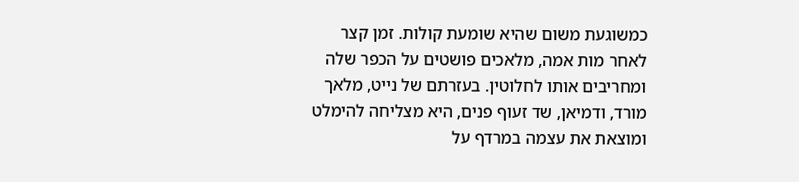כמשוגעת משום שהיא שומעת קולות. זמן קצר לאחר מות אמה, מלאכים פושטים על הכפר שלה ומחריבים אותו לחלוטין. בעזרתם של נייט, מלאך מורד, ודמיאן, שד זעוף פנים, היא מצליחה להימלט ומוצאת את עצמה במרדף על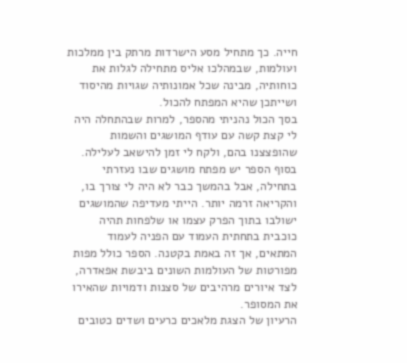חייה. כך מתחיל מסע הישרדות מרתק בין ממלכות ועולמות, שבמהלכו אליס מתחילה לגלות את כוחותיה, מבינה שכל אמונותיה שגויות מהיסוד ושייתכן שהיא המפתח להכול.
בסך הכול נהניתי מהספר, למרות שבהתחלה היה לי קצת קשה עם עודף המושגים והשמות שהופצצנו בהם, ולקח לי זמן להישאב לעלילה. בסוף הספר יש מפתח מושגים שבו נעזרתי בתחילה, אבל בהמשך כבר לא היה לי צורך בו, והקריאה זרמה יותר. הייתי מעדיפה שהמושגים ישולבו בתוך הפרק עצמו או שלפחות תהיה כוכבית בתחתית העמוד עם הפניה לעמוד המתאים, אך זה באמת בקטנה. הספר כולל מפות מפורטות של העולמות השונים ביבשת אפאדרה, לצד איורים מרהיבים של סצנות ודמויות שהאירו את המסופר.
הרעיון של הצגת מלאכים כרעים ושדים כטובים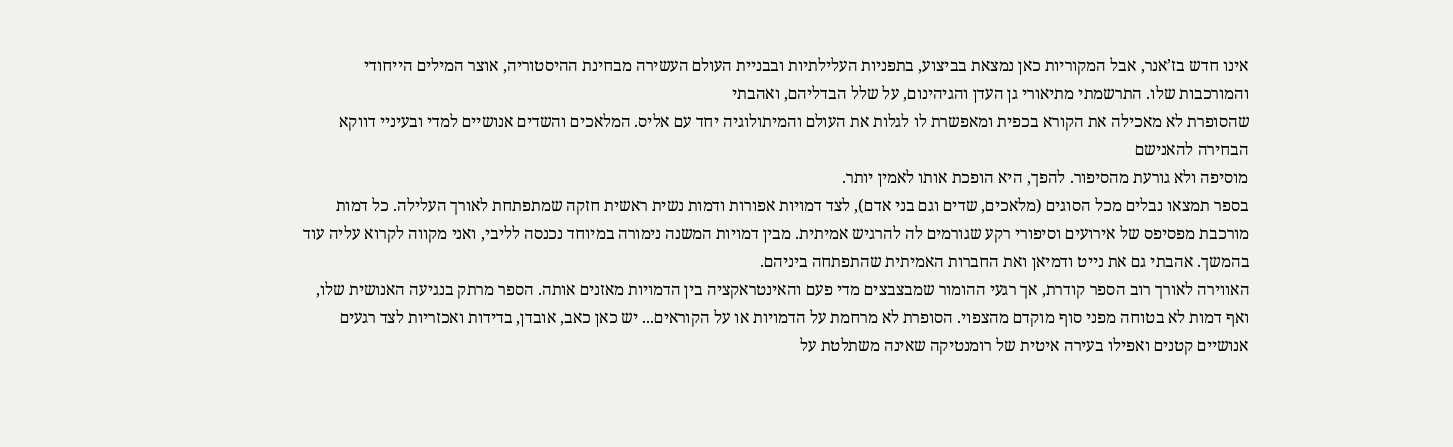אינו חדש בז’אנר, אבל המקוריות כאן נמצאת בביצוע, בתפניות העלילתיות ובבניית העולם העשירה מבחינת ההיסטוריה, אוצר המילים הייחודי והמורכבות שלו. התרשמתי מתיאורי גן העדן והגיהינום, על שלל הבדליהם, ואהבתי
שהסופרת לא מאכילה את הקורא בכפית ומאפשרת לו לגלות את העולם והמיתולוגיה יחד עם אליס. המלאכים והשדים אנושיים למדי ובעיניי דווקא הבחירה להאנישם
מוסיפה ולא גורעת מהסיפור. להפך, היא הופכת אותו לאמין יותר.
בספר תמצאו נבלים מכל הסוגים (מלאכים, שדים וגם בני אדם), לצד דמויות אפורות ודמות נשית ראשית חזקה שמתפתחת לאורך העלילה. כל דמות מורכבת מפסיפס של אירועים וסיפורי רקע שגורמים לה להרגיש אמיתית. מבין דמויות המשנה נימורה במיוחד נכנסה לליבי, ואני מקווה לקרוא עליה עוד בהמשך. אהבתי גם את נייט ודמיאן ואת החברות האמיתית שהתפתחה ביניהם.
האווירה לאורך רוב הספר קודרת, אך רגעי ההומור שמבצבצים מדי פעם והאינטראקציה בין הדמויות מאזנים אותה. הספר מרתק בנגיעה האנושית שלו, ואף דמות לא בטוחה מפני סוף מוקדם מהצפוי. הסופרת לא מרחמת על הדמויות או על הקוראים... יש כאן כאב, אובדן, בדידות ואכזריות לצד רגעים אנושיים קטנים ואפילו בעירה איטית של רומנטיקה שאינה משתלטת על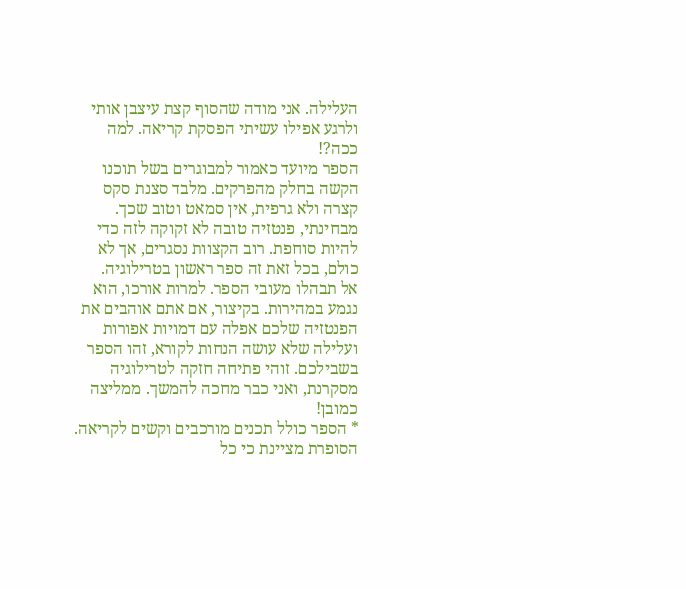העלילה. אני מודה שהסוף קצת עיצבן אותי ולרגע אפילו עשיתי הפסקת קריאה. למה ככה?!
הספר מיועד כאמור למבוגרים בשל תוכנו הקשה בחלק מהפרקים. מלבד סצנת סקס קצרה ולא גרפית, אין סמאט וטוב שכך. מבחינתי, פנטזיה טובה לא זקוקה לזה כדי להיות סוחפת. רוב הקצוות נסגרים, אך לא כולם, בכל זאת זה ספר ראשון בטרילוגיה.
אל תבהלו מעובי הספר. למרות אורכו, הוא נגמע במהירות. בקיצור, אם אתם אוהבים את הפנטזיה שלכם אפלה עם דמויות אפורות ועלילה שלא עושה הנחות לקורא, זהו הספר בשבילכם. זוהי פתיחה חזקה לטרילוגיה מסקרנת, ואני כבר מחכה להמשך. ממליצה כמובן!
* הספר כולל תכנים מורכבים וקשים לקריאה. הסופרת מציינת כי כל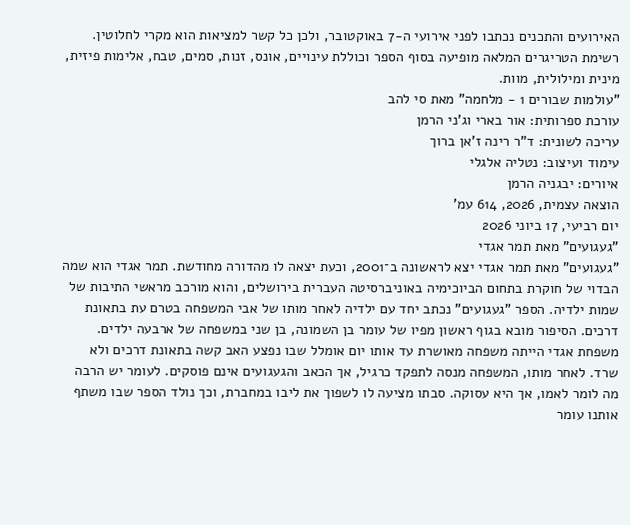האירועים והתכנים נכתבו לפני אירועי ה-7 באוקטובר, ולכן כל קשר למציאות הוא מקרי לחלוטין. רשימת הטריגרים המלאה מופיעה בסוף הספר וכוללת עינויים, אונס, זנות, סמים, טבח, אלימות פיזית, מינית ומילולית, מוות.
"עולמות שבורים 1 - מלחמה" מאת סי להב
עורכת ספרותית: אור בארי וג'ני הרמן
עריכה לשונית: ד"ר רינה ז'אן ברוך
עימוד ועיצוב: נטליה אלגלי
איורים: יבגניה הרמן
הוצאה עצמית, 2026, 614 עמ'
יום רביעי, 17 ביוני 2026
"געגועים" מאת תמר אגדי
"געגועים" מאת תמר אגדי יצא לראשונה ב־2001, וכעת יצאה לו מהדורה מחודשת. תמר אגדי הוא שמה הבדוי של חוקרת בתחום הביוכימיה באוניברסיטה העברית בירושלים, והוא מורכב מראשי התיבות של שמות ילדיה. הספר "געגועים" נכתב יחד עם ילדיה לאחר מותו של אבי המשפחה בטרם עת בתאונת דרכים. הסיפור מובא בגוף ראשון מפיו של עומר בן השמונה, בן שני במשפחה של ארבעה ילדים.
משפחת אגדי הייתה משפחה מאושרת עד אותו יום אומלל שבו נפצע האב קשה בתאונת דרכים ולא שרד. לאחר מותו, המשפחה מנסה לתפקד כרגיל, אך הכאב והגעגועים אינם פוסקים. לעומר יש הרבה מה לומר לאמו, אך היא עסוקה. סבתו מציעה לו לשפוך את ליבו במחברת, וכך נולד הספר שבו משתף אותנו עומר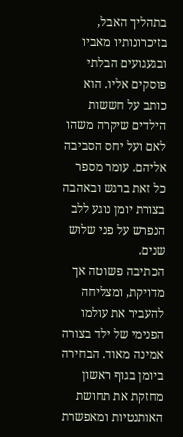בתהליך האבל, בזיכרונותיו מאביו ובגעגועים הבלתי פוסקים אליו. הוא כותב על חששות הילדים שיקרה משהו לאם ועל יחס הסביבה אליהם. עומר מספר כל זאת ברגש ובאהבה בצורת יומן נוגע ללב הנפרש על פני שלוש שנים.
הכתיבה פשוטה אך מדויקת, ומצליחה להעביר את עולמו הפנימי של ילד בצורה אמינה מאוד. הבחירה ביומן בגוף ראשון מחזקת את תחושת האותנטיות ומאפשרת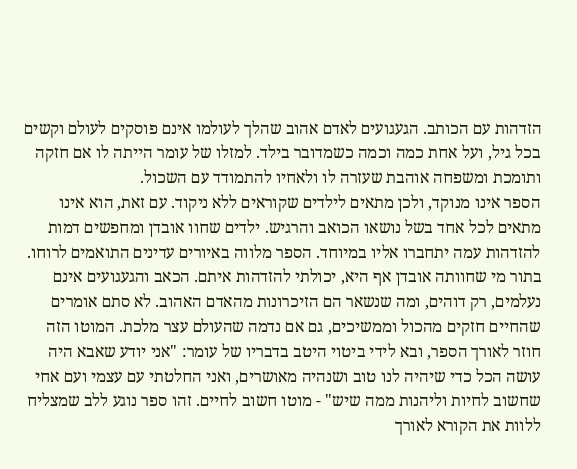הזדהות עם הכותב. הגעגועים לאדם אהוב שהלך לעולמו אינם פוסקים לעולם וקשים בכל גיל, ועל אחת כמה וכמה כשמדובר בילד. למזלו של עומר הייתה לו אם חזקה ותומכת ומשפחה אוהבת שעזרה לו ולאחיו להתמודד עם השכול.
הספר אינו מנוקד, ולכן מתאים לילדים שקוראים ללא ניקוד. עם זאת, הוא אינו מתאים לכל אחד בשל נושאו הכואב והרגיש. ילדים שחוו אובדן ומחפשים דמות להזדהות עמה יתחברו אליו במיוחד. הספר מלווה באיורים עדינים התואמים לרוחו.
בתור מי שחוותה אובדן אף היא, יכולתי להזדהות איתם. הכאב והגעגועים אינם נעלמים, רק דוהים, ומה שנשאר הם הזיכרונות מהאדם האהוב. לא סתם אומרים שהחיים חזקים מהכול וממשיכים, גם אם נדמה שהעולם עצר מלכת. המוטו הזה חוזר לאורך הספר, ובא לידי ביטוי היטב בדבריו של עומר: "אני יודע שאבא היה עושה הכל כדי שיהיה לנו טוב ושנהיה מאושרים, ואני החלטתי עם עצמי ועם אחי שחשוב לחיות וליהנות ממה שיש" - מוטו חשוב לחיים. זהו ספר נוגע ללב שמצליח ללוות את הקורא לאורך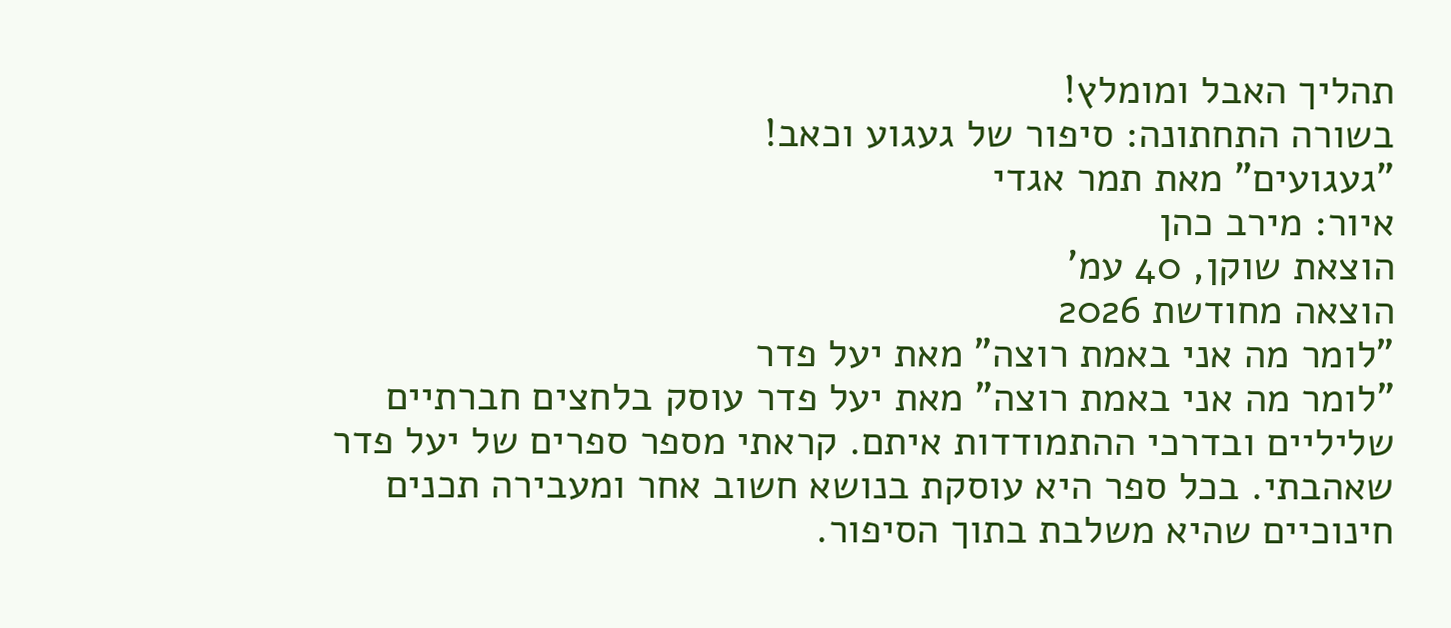תהליך האבל ומומלץ!
בשורה התחתונה: סיפור של געגוע וכאב!
"געגועים" מאת תמר אגדי
איור: מירב כהן
הוצאת שוקן, 40 עמ'
הוצאה מחודשת 2026
"לומר מה אני באמת רוצה" מאת יעל פדר
"לומר מה אני באמת רוצה" מאת יעל פדר עוסק בלחצים חברתיים שליליים ובדרכי ההתמודדות איתם. קראתי מספר ספרים של יעל פדר שאהבתי. בכל ספר היא עוסקת בנושא חשוב אחר ומעבירה תכנים חינוכיים שהיא משלבת בתוך הסיפור.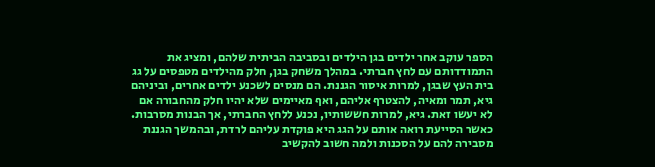הספר עוקב אחר ילדים בגן הילדים ובסביבה הביתית שלהם, ומציג את התמודדותם עם לחץ חברתי. במהלך משחק בגן, חלק מהילדים מטפסים על גג בית העץ שבגן, למרות איסור הגננת. הם מנסים לשכנע ילדים אחרים, וביניהם גיא, תמר ומאיה, להצטרף אליהם, ואף מאיימים שלא יהיו חלק מהחבורה אם לא יעשו זאת. גיא, למרות חששותיו, נכנע ללחץ החברתי, אך הבנות מסרבות. כאשר הסייעת רואה אותם על הגג היא פוקדת עליהם לרדת, ובהמשך הגננת מסבירה להם על הסכנות ולמה חשוב להקשיב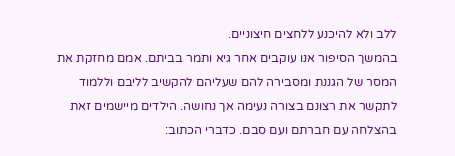ללב ולא להיכנע ללחצים חיצוניים.
בהמשך הסיפור אנו עוקבים אחר גיא ותמר בביתם. אמם מחזקת את המסר של הגננת ומסבירה להם שעליהם להקשיב לליבם וללמוד לתקשר את רצונם בצורה נעימה אך נחושה. הילדים מיישמים זאת בהצלחה עם חברתם ועם סבם. כדברי הכתוב: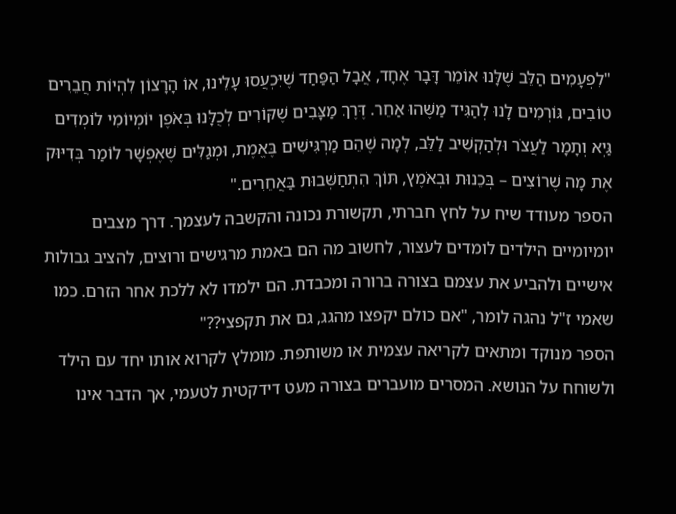"לִפְעָמִים הַלֵּב שֶׁלָּנוּ אוֹמֵר דָּבָר אֶחָד, אֲבָל הַפַּחַד שֶׁיִּכְעֲסוּ עָלֵינוּ, אוֹ הָרָצוֹן לִהְיוֹת חֲבֵרִים טוֹבִים, גּוֹרְמִים לָנוּ לְהַגִּיד מַשֶּׁהוּ אַחֵר. דֶּרֶךְ מַצָּבִים שֶׁקּוֹרִים לְכֻלָּנוּ בְּאֹפֶן יוֹמְיוֹמִי לוֹמְדִים גַּיְא וְתָמָר לַעֲצֹר וּלְהַקְשִׁיב לַלֵּב, לְמָה שֶׁהֵם מַרְגִּישִׁים בֶּאֱמֶת, וּמְגַלִּים שֶׁאֶפְשָׁר לוֹמַר בְּדִיּוּק אֶת מָה שֶׁרוֹצִים – בְּכֵנוּת וּבְאֹמֶץ, תּוֹךְ הִתְחַשְּׁבוּת בַּאֲחֵרִים."
הספר מעודד שיח על לחץ חברתי, תקשורת נכונה והקשבה לעצמך. דרך מצבים יומיומיים הילדים לומדים לעצור, לחשוב מה הם באמת מרגישים ורוצים, להציב גבולות אישיים ולהביע את עצמם בצורה ברורה ומכבדת. הם ילמדו לא ללכת אחר הזרם. כמו שאמי ז"ל נהגה לומר, "אם כולם יקפצו מהגג, גם את תקפצי??"
הספר מנוקד ומתאים לקריאה עצמית או משותפת. מומלץ לקרוא אותו יחד עם הילד ולשוחח על הנושא. המסרים מועברים בצורה מעט דידקטית לטעמי, אך הדבר אינו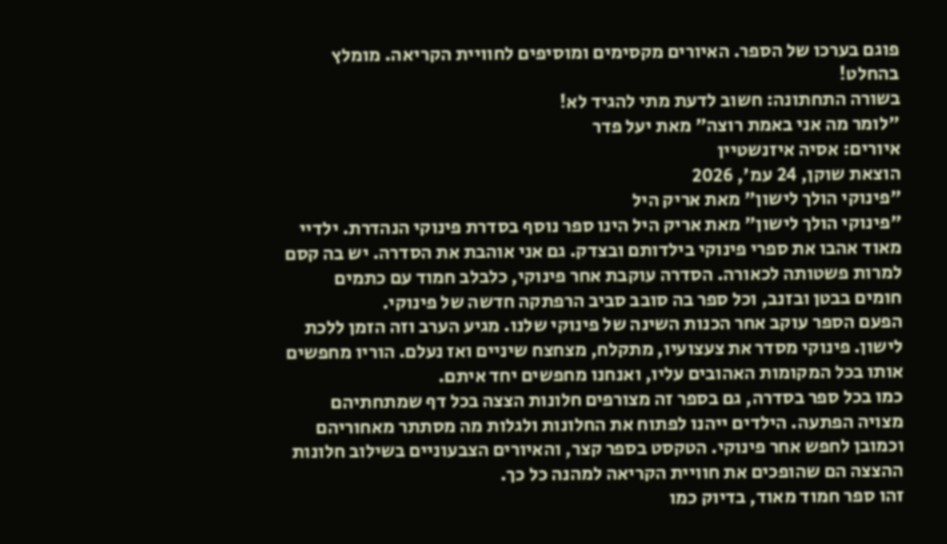פוגם בערכו של הספר. האיורים מקסימים ומוסיפים לחוויית הקריאה. מומלץ בהחלט!
בשורה התחתונה: חשוב לדעת מתי להגיד לא!
"לומר מה אני באמת רוצה" מאת יעל פדר
איורים: אסיה איזנשטיין
הוצאת שוקן, 24 עמ', 2026
"פינוקי הולך לישון" מאת אריק היל
"פינוקי הולך לישון" מאת אריק היל הינו ספר נוסף בסדרת פינוקי הנהדרת. ילדיי מאוד אהבו את ספרי פינוקי בילדותם ובצדק. גם אני אוהבת את הסדרה. יש בה קסם למרות פשטותה לכאורה. הסדרה עוקבת אחר פינוקי, כלבלב חמוד עם כתמים חומים בבטן ובזנב, וכל ספר בה סובב סביב הרפתקה חדשה של פינוקי.
הפעם הספר עוקב אחר הכנות השינה של פינוקי שלנו. מגיע הערב וזה הזמן ללכת לישון. פינוקי מסדר את צעצועיו, מתקלח, מצחצח שיניים ואז נעלם. הוריו מחפשים אותו בכל המקומות האהובים עליו, ואנחנו מחפשים יחד איתם.
כמו בכל ספר בסדרה, גם בספר זה מצורפים חלונות הצצה בכל דף שמתחתיהם מצויה הפתעה. הילדים ייהנו לפתוח את החלונות ולגלות מה מסתתר מאחוריהם וכמובן לחפש אחר פינוקי. הטקסט בספר קצר, והאיורים הצבעוניים בשילוב חלונות ההצצה הם שהופכים את חוויית הקריאה למהנה כל כך.
זהו ספר חמוד מאוד, בדיוק כמו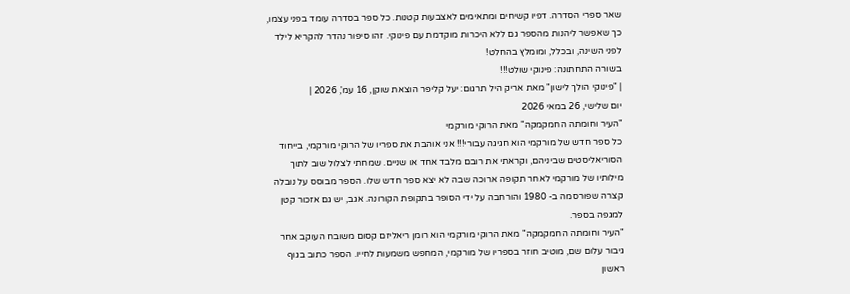שאר ספרי הסדרה. דפיו קשיחים ומתאימים לאצבעות קטנות. כל ספר בסדרה עומד בפני עצמו, כך שאפשר ליהנות מהספר גם ללא היכרות מוקדמת עם פינוקי. זהו סיפור נהדר להקריא לילד לפני השינה, ובכלל, ומומלץ בהחלט!
בשורה התחתונה: פינוקי שולט!!!
| "פינוקי הולך לישון" מאת אריק היל תרגום: יעל קליפר הוצאת שוקן, 16 עמ', 2026 |
יום שלישי, 26 במאי 2026
"העיר וחומתה החמקמקה" מאת הרוקי מורקמי
כל ספר חדש של מורקמי הוא חגיגה עבורי!!! אני אוהבת את ספריו של הרוקי מורקמי, בייחוד הסוריאליסטים שביניהם, וקראתי את רובם מלבד אחד או שניים. שמחתי לצלול שוב לתוך מילותיו של מורקמי לאחר תקופה ארוכה שבה לא יצא ספר חדש שלו. הספר מבוסס על נובלה קצרה שפורסמה ב- 1980 והורחבה על ידי הסופר בתקופת הקורונה. אגב, יש גם אזכור קטן למגפה בספר.
"העיר וחומתה החמקמקה" מאת הרוקי מורקמי הוא רומן ריאליזם קסום משובח העוקב אחר גיבור עלום שם, מוטיב חוזר בספריו של מורקמי, המחפש משמעות לחייו. הספר כתוב בגוף ראשון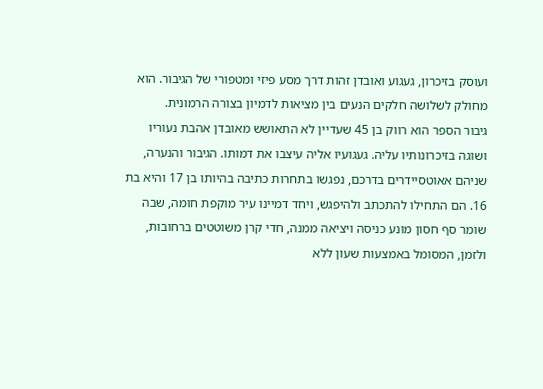ועוסק בזיכרון, געגוע ואובדן זהות דרך מסע פיזי ומטפורי של הגיבור. הוא מחולק לשלושה חלקים הנעים בין מציאות לדמיון בצורה הרמונית.
גיבור הספר הוא רווק בן 45 שעדיין לא התאושש מאובדן אהבת נעוריו ושוגה בזיכרונותיו עליה. געגועיו אליה עיצבו את דמותו. הגיבור והנערה, שניהם אאוטסיידרים בדרכם, נפגשו בתחרות כתיבה בהיותו בן 17 והיא בת 16. הם התחילו להתכתב ולהיפגש, ויחד דמיינו עיר מוקפת חומה, שבה שומר סף חסון מונע כניסה ויציאה ממנה, חדי קרן משוטטים ברחובות, ולזמן, המסומל באמצעות שעון ללא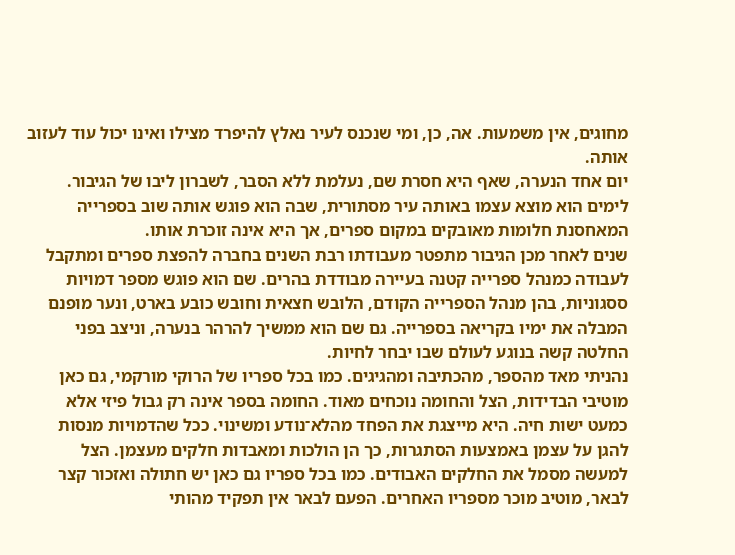מחוגים, אין משמעות. אה, כן, ומי שנכנס לעיר נאלץ להיפרד מצילו ואינו יכול עוד לעזוב אותה.
יום אחד הנערה, שאף היא חסרת שם, נעלמת ללא הסבר, לשברון ליבו של הגיבור. לימים הוא מוצא עצמו באותה עיר מסתורית, שבה הוא פוגש אותה שוב בספרייה המאחסנת חלומות מאובקים במקום ספרים, אך היא אינה זוכרת אותו.
שנים לאחר מכן הגיבור מתפטר מעבודתו רבת השנים בחברה להפצת ספרים ומתקבל לעבודה כמנהל ספרייה קטנה בעיירה מבודדת בהרים. שם הוא פוגש מספר דמויות ססגוניות, בהן מנהל הספרייה הקודם, הלובש חצאית וחובש כובע בארט, ונער מופנם המבלה את ימיו בקריאה בספרייה. גם שם הוא ממשיך להרהר בנערה, וניצב בפני החלטה קשה בנוגע לעולם שבו יבחר לחיות.
נהניתי מאד מהספר, מהכתיבה ומהגיגים. כמו בכל ספריו של הרוקי מורקמי, גם כאן מוטיבי הבדידות, הצל והחומה נוכחים מאוד. החומה בספר אינה רק גבול פיזי אלא כמעט ישות חיה. היא מייצגת את הפחד מהלא־נודע ומשינוי. ככל שהדמויות מנסות להגן על עצמן באמצעות הסתגרות, כך הן הולכות ומאבדות חלקים מעצמן. הצל למעשה מסמל את החלקים האבודים. כמו בכל ספריו גם כאן יש חתולה ואזכור קצר לבאר, מוטיב מוכר מספריו האחרים. הפעם לבאר אין תפקיד מהותי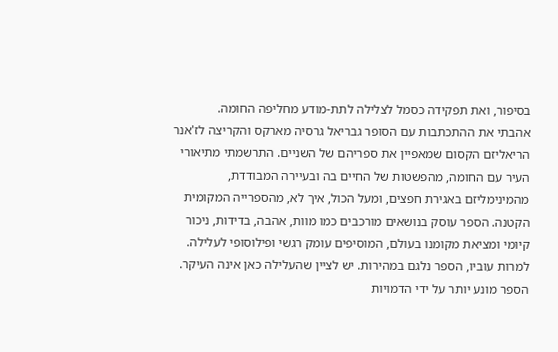בסיפור, ואת תפקידה כסמל לצלילה לתת-מודע מחליפה החומה.
אהבתי את ההתכתבות עם הסופר גבריאל גרסיה מארקס והקריצה לז'אנר הריאליזם הקסום שמאפיין את ספריהם של השניים. התרשמתי מתיאורי העיר עם החומה, מהפשטות של החיים בה ובעיירה המבודדת, מהמינימליזם באגירת חפצים, ומעל הכול, איך לא, מהספרייה המקומית הקטנה. הספר עוסק בנושאים מורכבים כמו מוות, אהבה, בדידות, ניכור קיומי ומציאת מקומנו בעולם, המוסיפים עומק רגשי ופילוסופי לעלילה.
למרות עוביו, הספר נלגם במהירות. יש לציין שהעלילה כאן אינה העיקר. הספר מונע יותר על ידי הדמויות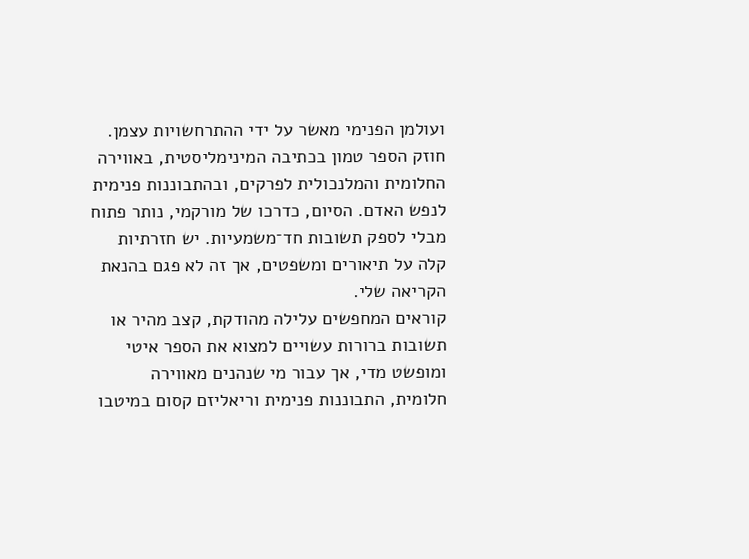ועולמן הפנימי מאשר על ידי ההתרחשויות עצמן. חוזק הספר טמון בכתיבה המינימליסטית, באווירה החלומית והמלנכולית לפרקים, ובהתבוננות פנימית לנפש האדם. הסיום, כדרכו של מורקמי, נותר פתוח מבלי לספק תשובות חד־משמעיות. יש חזרתיות קלה על תיאורים ומשפטים, אך זה לא פגם בהנאת הקריאה שלי.
קוראים המחפשים עלילה מהודקת, קצב מהיר או תשובות ברורות עשויים למצוא את הספר איטי ומופשט מדי, אך עבור מי שנהנים מאווירה חלומית, התבוננות פנימית וריאליזם קסום במיטבו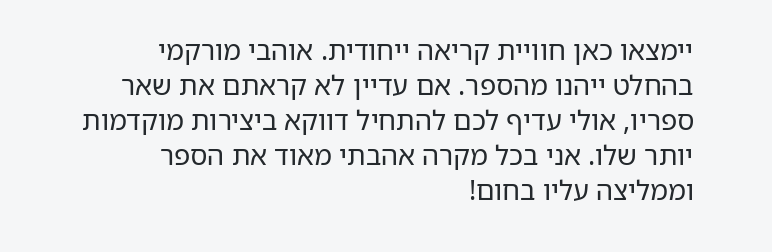יימצאו כאן חוויית קריאה ייחודית. אוהבי מורקמי בהחלט ייהנו מהספר. אם עדיין לא קראתם את שאר ספריו, אולי עדיף לכם להתחיל דווקא ביצירות מוקדמות יותר שלו. אני בכל מקרה אהבתי מאוד את הספר וממליצה עליו בחום!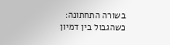בשורה התחתונה: כשהגבול בין דמיון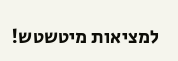למציאות מיטשטש!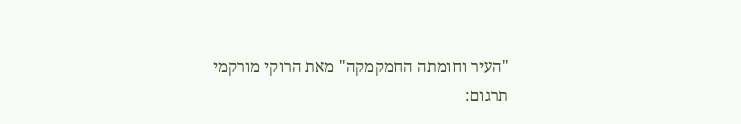"העיר וחומתה החמקמקה" מאת הרוקי מורקמי
תרגום: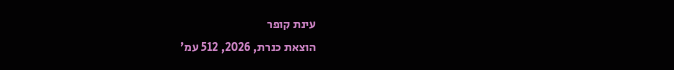עינת קופר
הוצאת כנרת, 2026, 512 עמ'